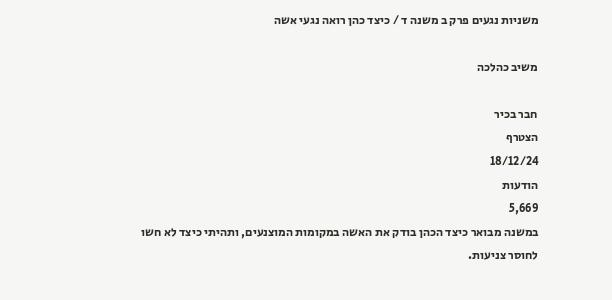משניות נגעים פרק ב משנה ד / כיצד כהן רואה נגעי אשה

משיב כהלכה

חבר בכיר
הצטרף
18/12/24
הודעות
5,669
במשנה מבואר כיצד הכהן בודק את האשה במקומות המוצנעים, ותהיתי כיצד לא חשו לחוסר צניעות.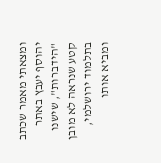ומצאתי מאמר שכתב יהוסף יעבץ באתר "הידברות", שישנו קטע שנראה לא מובן בתלמוד ירושלמי, ומביא אותו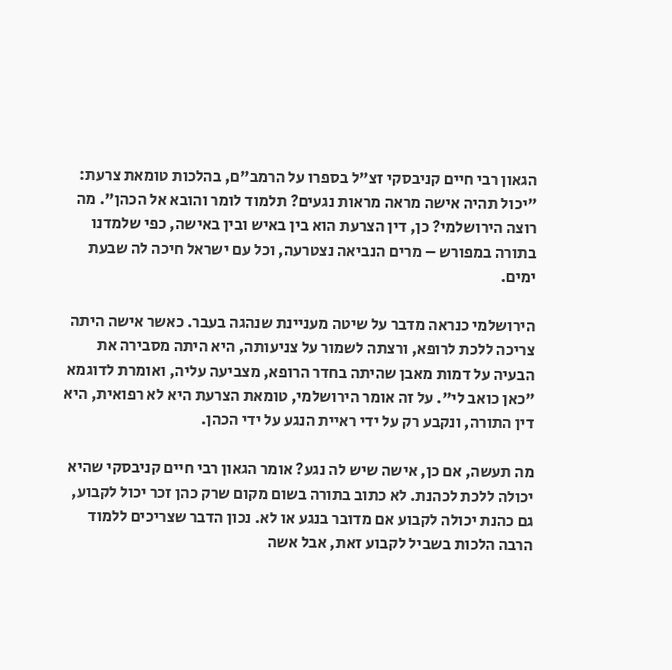הגאון רבי חיים קניבסקי זצ"ל בספרו על הרמב"ם, בהלכות טומאת צרעת: "יכול תהיה אישה מראה מראות נגעים? תלמוד לומר והובא אל הכהן". מה רוצה הירושלמי? כן, דין הצרעת הוא בין באיש ובין באישה, כפי שלמדנו בתורה במפורש – מרים הנביאה נצטרעה, וכל עם ישראל חיכה לה שבעת ימים.

הירושלמי כנראה מדבר על שיטה מעניינת שנהגה בעבר. כאשר אישה היתה צריכה ללכת לרופא, ורצתה לשמור על צניעותה, היא היתה מסבירה את הבעיה על דמות מאבן שהיתה בחדר הרופא, מצביעה עליה, ואומרת לדוגמא "כאן כואב לי". על זה אומר הירושלמי, טומאת הצרעת היא לא רפואית, היא דין התורה, ונקבע רק על ידי ראיית הנגע על ידי הכהן.

מה תעשה, אם כן, אישה שיש לה נגע? אומר הגאון רבי חיים קניבסקי שהיא יכולה ללכת לכהנת. לא כתוב בתורה בשום מקום שרק כהן זכר יכול לקבוע, גם כהנת יכולה לקבוע אם מדובר בנגע או לא. נכון הדבר שצריכים ללמוד הרבה הלכות בשביל לקבוע זאת, אבל אשה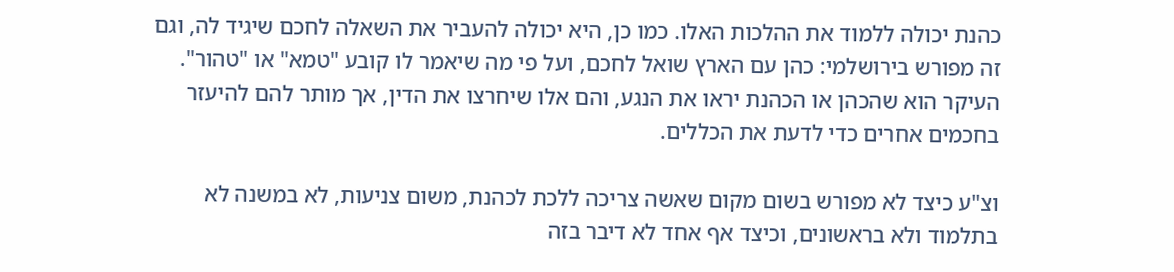כהנת יכולה ללמוד את ההלכות האלו. כמו כן, היא יכולה להעביר את השאלה לחכם שיגיד לה, וגם זה מפורש בירושלמי: כהן עם הארץ שואל לחכם, ועל פי מה שיאמר לו קובע "טמא" או "טהור". העיקר הוא שהכהן או הכהנת יראו את הנגע, והם אלו שיחרצו את הדין, אך מותר להם להיעזר בחכמים אחרים כדי לדעת את הכללים.

וצ"ע כיצד לא מפורש בשום מקום שאשה צריכה ללכת לכהנת, משום צניעות, לא במשנה לא בתלמוד ולא בראשונים, וכיצד אף אחד לא דיבר בזה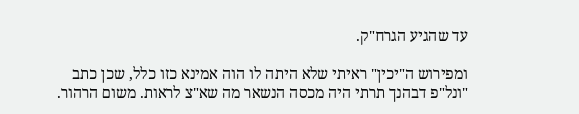עד שהגיע הגרח"ק.

ומפירוש ה"יכין" ראיתי שלא היתה לו הוה אמינא כזו כלל, שכן כתב "ונל"פ דבהנך תרתי היה מכסה הנשאר מה שא"צ לראות. משום הרהור.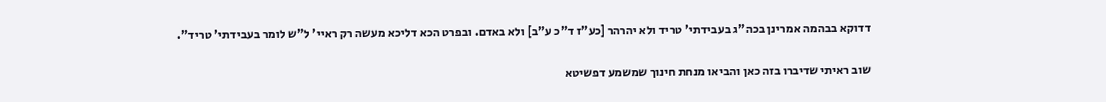דדוקא בבהמה אמרינן בכה"ג בעבידתי' טריד ולא יהרהר [כע"ז ד"כ ע"ב] ולא באדם. ובפרט הכא דליכא מעשה רק ראיי' ל"ש לומר בעבידתי' טריד".

שוב ראיתי שדיברו בזה כאן והביאו מנחת חינוך שמשמע דפשיטא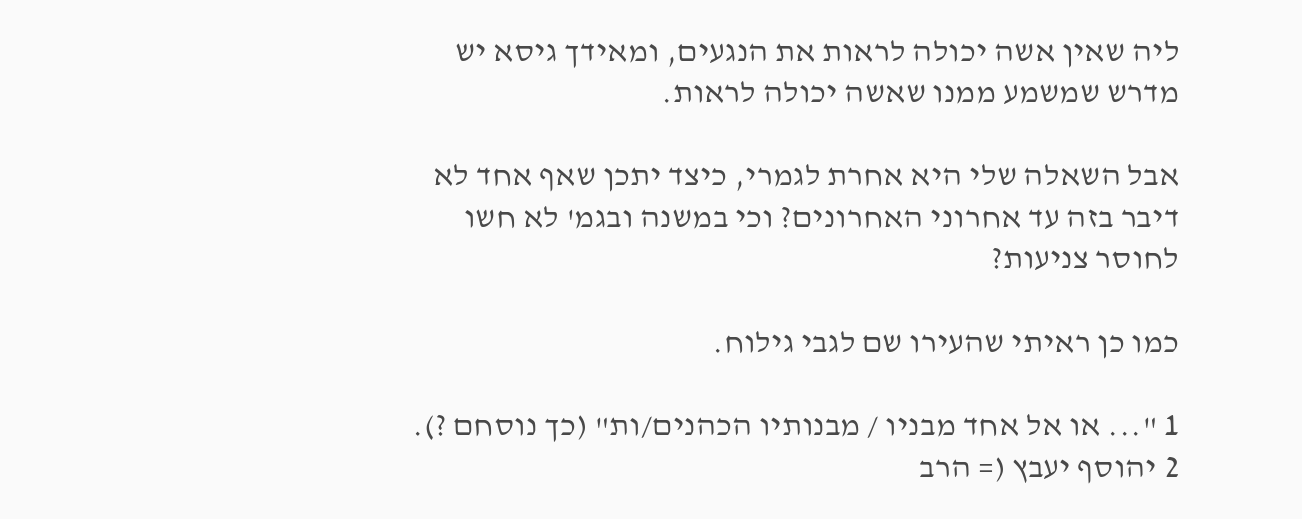ליה שאין אשה יכולה לראות את הנגעים, ומאידך גיסא יש מדרש שמשמע ממנו שאשה יכולה לראות.

אבל השאלה שלי היא אחרת לגמרי, כיצד יתכן שאף אחד לא דיבר בזה עד אחרוני האחרונים? וכי במשנה ובגמ' לא חשו לחוסר צניעות?

כמו כן ראיתי שהעירו שם לגבי גילוח.

1 "... או אל אחד מבניו / מבנותיו הכהנים/ות" (כך נוסחם ?).
2 יהוסף יעבץ (= הרב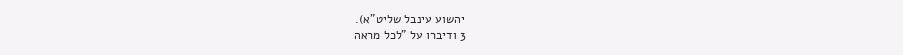יהשוע עינבל שליט"א).
3 ודיברו על "לכל מראה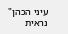עיני הכהן" נראית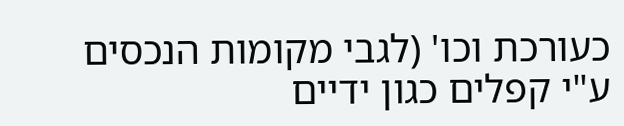כעורכת וכו' (לגבי מקומות הנכסים ע"י קפלים כגון ידיים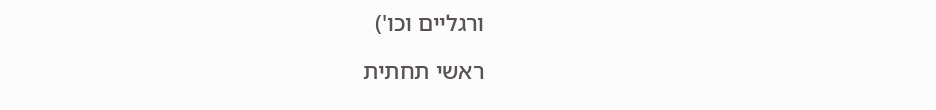ורגליים וכו')

ראשי תחתית